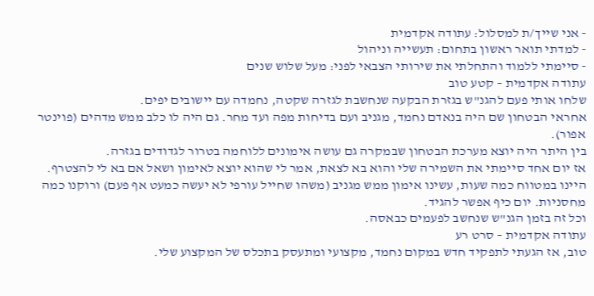- אני שייך/ת למסלול: עתודה אקדמית
- למדתי תואר ראשון בתחום: תעשייה וניהול
- סיימתי ללמוד והתחלתי את שירותי הצבאי לפני: מעל שלוש שנים
עתודה אקדמית – קטע טוב
שלחו אותי פעם להגנ"ש בגזרת הבקעה שנחשבת לגזרה שקטה, נחמדה עם יישובים יפים.
אחראי הבטחון שם היה בנאדם נחמד, מגניב ועם בדיחות מפה ועד מחר. גם היה לו כלב ממש מדהים (פוינטר אפור).
בין היתר היה יוצא מערכת הבטחון שבמקרה גם עושה אימונים ללוחמה בטרור לגדודים בגזרה.
אז יום אחד סיימתי את השמירה שלי והוא בא לצאת, אמר לי שהוא יוצא לאימון ושאל אם בא לי להצטרף.
היינו במטווח כמה שעות, עשינו אימון ממש מגניב (משהו שחייל עורפי לא יעשה כמעט אף פעם) ורוקנו כמה מחסניות. יום כיף אפשר להגיד.
וכל זה בזמן הגנ"ש שנחשב לפעמים כבאסה.
עתודה אקדמית – סרט רע
טוב, אז הגעתי לתפקיד חדש במקום נחמד, מקצועי ומתעסק בתכלס של המקצוע שלי.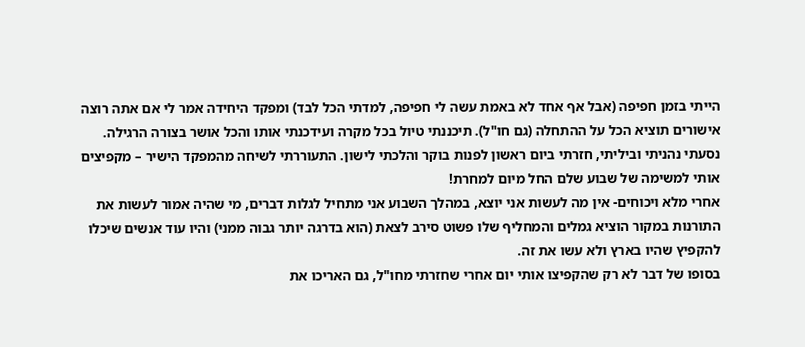הייתי בזמן חפיפה (אבל אף אחד לא באמת עשה לי חפיפה, למדתי הכל לבד) ומפקד היחידה אמר לי אם אתה רוצה אישורים תוציא הכל על ההתחלה (גם חו"ל). תיכננתי טיול בכל מקרה ועידכנתי אותו והכל אושר בצורה הרגילה.
נסעתי נהניתי וביליתי, חזרתי ביום ראשון לפנות בוקר והלכתי לישון. התעוררתי לשיחה מהמפקד הישיר – מקפיצים אותי למשימה של שבוע שלם החל מיום למחרת!
אחרי מלא ויכוחים- אין מה לעשות אני יוצא, במהלך השבוע אני מתחיל לגלות דברים, מי שהיה אמור לעשות את התורנות במקור הוציא גמלים והמחליף שלו פשוט סירב לצאת (הוא בדרגה יותר גבוה ממני) והיו עוד אנשים שיכלו להקפיץ שהיו בארץ ולא עשו את זה.
בסופו של דבר לא רק שהקפיצו אותי יום אחרי שחזרתי מחו"ל, גם האריכו את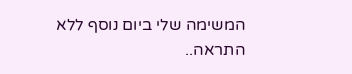המשימה שלי ביום נוסף ללא התראה..